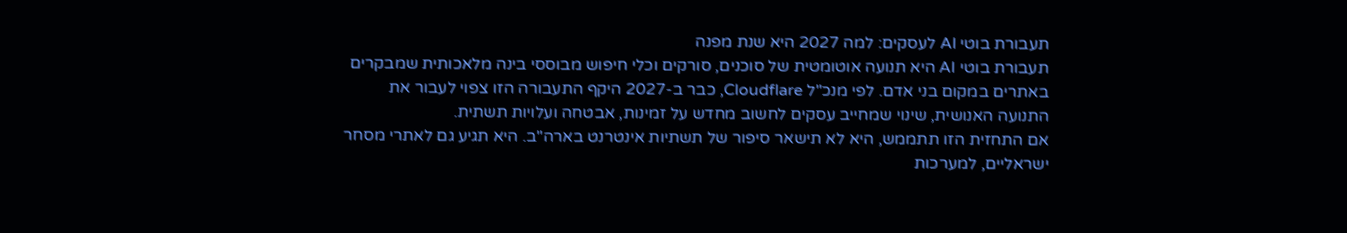תעבורת בוטי AI לעסקים: למה 2027 היא שנת מפנה
תעבורת בוטי AI היא תנועה אוטומטית של סוכנים, סורקים וכלי חיפוש מבוססי בינה מלאכותית שמבקרים באתרים במקום בני אדם. לפי מנכ"ל Cloudflare, כבר ב-2027 היקף התעבורה הזו צפוי לעבור את התנועה האנושית, שינוי שמחייב עסקים לחשוב מחדש על זמינות, אבטחה ועלויות תשתית.
אם התחזית הזו תתממש, היא לא תישאר סיפור של תשתיות אינטרנט בארה"ב. היא תגיע גם לאתרי מסחר ישראליים, למערכות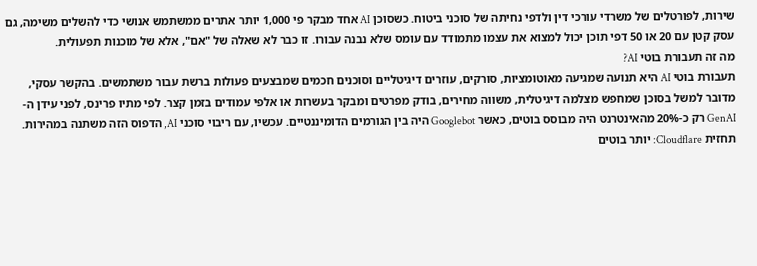שירות, לפורטלים של משרדי עורכי דין ולדפי נחיתה של סוכני ביטוח. כשסוכן AI אחד מבקר פי 1,000 יותר אתרים ממשתמש אנושי כדי להשלים משימה, גם עסק קטן עם 20 או 50 דפי תוכן יכול למצוא את עצמו מתמודד עם עומס שלא נבנה עבורו. זו כבר לא שאלה של "אם", אלא של מוכנות תפעולית.
מה זה תעבורת בוטי AI?
תעבורת בוטי AI היא תנועה שמגיעה מאוטומציות, סורקים, עוזרים דיגיטליים וסוכנים חכמים שמבצעים פעולות ברשת עבור משתמשים. בהקשר עסקי, מדובר למשל בסוכן שמחפש מצלמה דיגיטלית, משווה מחירים, בודק מפרטים ומבקר בעשרות או אלפי עמודים בזמן קצר. לפי מתיו פרינס, לפני עידן ה-GenAI רק כ-20% מהאינטרנט היה מבוסס בוטים, כאשר Googlebot היה בין הגורמים הדומיננטיים. עכשיו, עם ריבוי סוכני AI, הדפוס הזה משתנה במהירות.
תחזית Cloudflare: יותר בוטים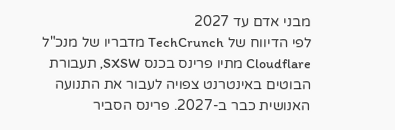מבני אדם עד 2027
לפי הדיווח של TechCrunch מדבריו של מנכ"ל Cloudflare מתיו פרינס בכנס SXSW, תעבורת הבוטים באינטרנט צפויה לעבור את התנועה האנושית כבר ב-2027. פרינס הסביר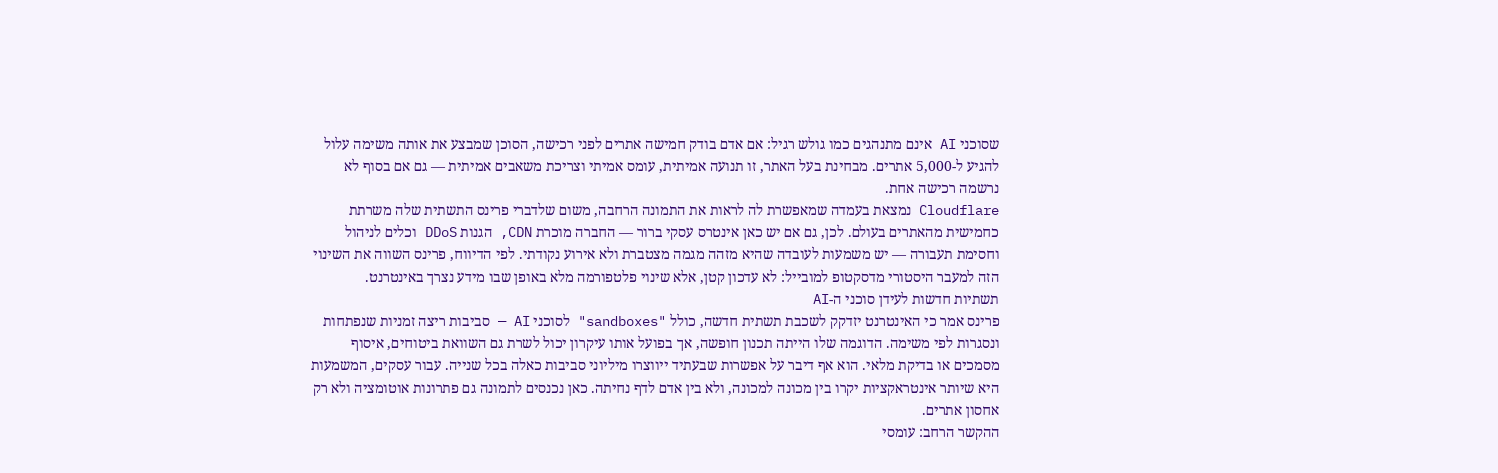שסוכני AI אינם מתנהגים כמו גולש רגיל: אם אדם בודק חמישה אתרים לפני רכישה, הסוכן שמבצע את אותה משימה עלול להגיע ל-5,000 אתרים. מבחינת בעל האתר, זו תנועה אמיתית, עומס אמיתי וצריכת משאבים אמיתית — גם אם בסוף לא נרשמה רכישה אחת.
Cloudflare נמצאת בעמדה שמאפשרת לה לראות את התמונה הרחבה, משום שלדברי פרינס התשתית שלה משרתת כחמישית מהאתרים בעולם. לכן, גם אם יש כאן אינטרס עסקי ברור — החברה מוכרת CDN, הגנות DDoS וכלים לניהול וחסימת תעבורה — יש משמעות לעובדה שהיא מזהה מגמה מצטברת ולא אירוע נקודתי. לפי הדיווח, פרינס השווה את השינוי הזה למעבר היסטורי מדסקטופ למובייל: לא עדכון קטן, אלא שינוי פלטפורמה מלא באופן שבו מידע נצרך באינטרנט.
תשתיות חדשות לעידן סוכני ה-AI
פרינס אמר כי האינטרנט יזדקק לשכבת תשתית חדשה, כולל "sandboxes" לסוכני AI — סביבות ריצה זמניות שנפתחות ונסגרות לפי משימה. הדוגמה שלו הייתה תכנון חופשה, אך בפועל אותו עיקרון יכול לשרת גם השוואת ביטוחים, איסוף מסמכים או בדיקת מלאי. הוא אף דיבר על אפשרות שבעתיד ייווצרו מיליוני סביבות כאלה בכל שנייה. עבור עסקים, המשמעות היא שיותר אינטראקציות יקרו בין מכונה למכונה, ולא בין אדם לדף נחיתה. כאן נכנסים לתמונה גם פתרונות אוטומציה ולא רק אחסון אתרים.
ההקשר הרחב: עומסי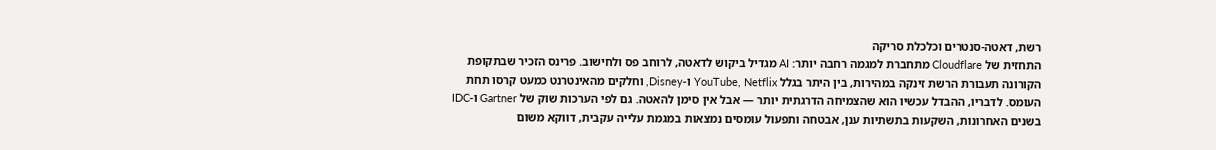רשת, דאטה-סנטרים וכלכלת סריקה
התחזית של Cloudflare מתחברת למגמה רחבה יותר: AI מגדיל ביקוש לדאטה, לרוחב פס ולחישוב. פרינס הזכיר שבתקופת הקורונה תעבורת הרשת זינקה במהירות, בין היתר בגלל YouTube, Netflix ו-Disney, וחלקים מהאינטרנט כמעט קרסו תחת העומס. לדבריו, ההבדל עכשיו הוא שהצמיחה הדרגתית יותר — אבל אין סימן להאטה. גם לפי הערכות שוק של Gartner ו-IDC בשנים האחרונות, השקעות בתשתיות ענן, אבטחה ותפעול עומסים נמצאות במגמת עלייה עקבית, דווקא משום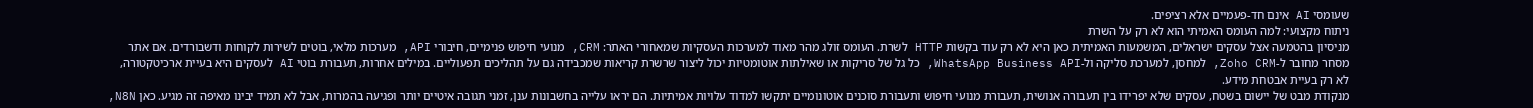שעומסי AI אינם חד-פעמיים אלא רציפים.
ניתוח מקצועי: למה העומס האמיתי הוא לא רק על השרת
מניסיון בהטמעה אצל עסקים ישראלים, המשמעות האמיתית כאן היא לא רק עוד בקשות HTTP לשרת. העומס זולג מהר מאוד למערכות העסקיות שמאחורי האתר: CRM, מנועי חיפוש פנימיים, חיבורי API, מערכות מלאי, בוטים לשירות לקוחות ודשבורדים. אם אתר מסחר מחובר ל-Zoho CRM, למחסן, למערכת סליקה ול-WhatsApp Business API, כל גל של סריקות או שאילתות אוטומטיות יכול ליצור שרשרת קריאות שמכבידה גם על תהליכים תפעוליים. במילים אחרות, תעבורת בוטי AI לעסקים היא בעיית ארכיטקטורה, לא רק בעיית אבטחת מידע.
מנקודת מבט של יישום בשטח, עסקים שלא יפרידו בין תעבורה אנושית, תעבורת מנועי חיפוש ותעבורת סוכנים אוטונומיים יתקשו למדוד עלויות אמיתיות. הם יראו עלייה בחשבונות ענן, זמני תגובה איטיים יותר ופגיעה בהמרות, אבל לא תמיד יבינו מאיפה זה מגיע. כאן N8N,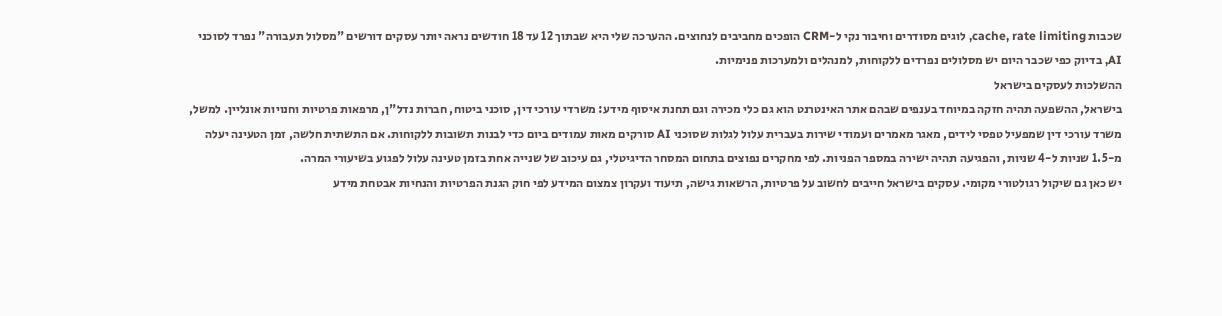שכבות cache, rate limiting, לוגים מסודרים וחיבור נקי ל-CRM הופכים מחביבים לנחוצים. ההערכה שלי היא שבתוך 12 עד 18 חודשים נראה יותר עסקים דורשים "מסלול תעבורה" נפרד לסוכני AI, בדיוק כפי שכבר היום יש מסלולים נפרדים ללקוחות, למנהלים ולמערכות פנימיות.
ההשלכות לעסקים בישראל
בישראל, ההשפעה תהיה חזקה במיוחד בענפים שבהם אתר האינטרנט הוא גם כלי מכירה וגם תחנת איסוף מידע: משרדי עורכי דין, סוכני ביטוח, חברות נדל"ן, מרפאות פרטיות וחנויות אונליין. למשל, משרד עורכי דין שמפעיל טפסי לידים, מאגר מאמרים ועמודי שירות בעברית עלול לגלות שסוכני AI סורקים מאות עמודים ביום כדי לבנות תשובות ללקוחות. אם התשתית חלשה, זמן הטעינה יעלה מ-1.5 שניות ל-4 שניות, והפגיעה תהיה ישירה במספר הפניות. לפי מחקרים נפוצים בתחום המסחר הדיגיטלי, גם עיכוב של שנייה אחת בזמן טעינה עלול לפגוע בשיעורי המרה.
יש כאן גם שיקול רגולטורי מקומי. עסקים בישראל חייבים לחשוב על פרטיות, הרשאות גישה, תיעוד ועקרון צמצום המידע לפי חוק הגנת הפרטיות והנחיות אבטחת מידע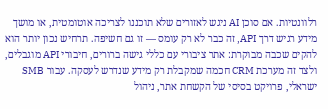רלוונטיות. אם סוכן AI ניגש לאזורים שלא תוכננו לצריכה אוטומטית, או מושך מידע רגיש דרך API, זה כבר לא רק עומס — זו גם חשיפה. תרחיש נכון יותר הוא להקים שכבה מבוקרת: אתר ציבורי עם כללי גישה ברורים, חיבורי API מוגבלים, ולצד זה מערכת CRM חכמה שמקבלת רק מידע שנדרש לעסקה. עבור SMB ישראלי, פרויקט בסיסי של הקשחת אתר, ניהול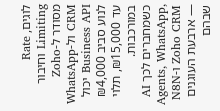לוגים, Rate Limiting וחיבור מסודר ל-Zoho CRM ול-WhatsApp Business API יכול לנוע סביב ₪4,000 עד ₪15,000, תלוי במורכבות. כשמחברים לכך AI Agents, WhatsApp, Zoho CRM ו-N8N — ארבעת העוגנים שבהם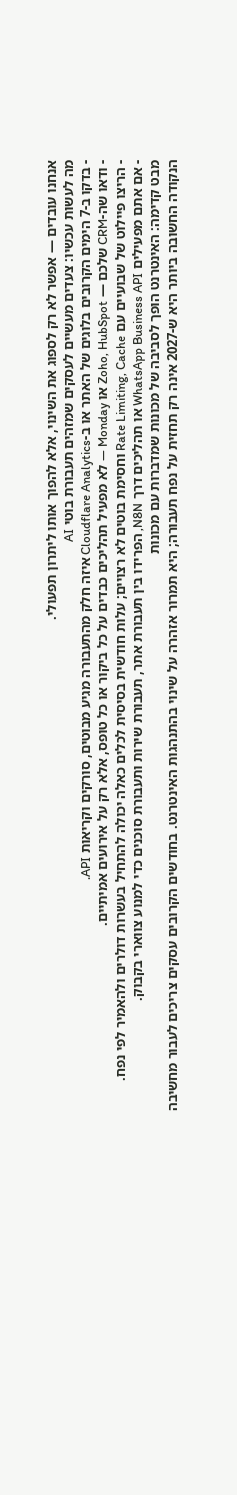אנחנו עובדים — אפשר לא רק לספוג את השינוי, אלא להפוך אותו ליתרון תפעולי.
מה לעשות עכשיו: צעדים מעשיים לעסקים שמזהים תעבורת בוטי AI
- בדקו ב-7 הימים הקרובים בלוגים של האתר או ב-Cloudflare Analytics איזה חלק מהתעבורה מגיע מבוטים, סורקים וקריאות API.
- ודאו שה-CRM שלכם — Zoho, HubSpot או Monday — לא מפעיל תהליכים כבדים על כל ביקור או כל טופס, אלא רק על אירועים אמיתיים.
- הריצו פיילוט של שבועיים עם Rate Limiting, Cache וחסימת בוטים לא רצויים; עלות חודשית בסיסית לכלים כאלה יכולה להתחיל בעשרות דולרים ולהאמיר לפי נפח.
- אם אתם מפעילים WhatsApp Business API או תהליכים דרך N8N, הפרידו בין תעבורת אתר, תעבורת שירות ותעבורת סוכנים כדי למנוע צווארי בקבוק.
מבט קדימה: האינטרנט הופך לסביבה של מכונות שמדברות עם מכונות
הנקודה החשובה ביותר היא ש-2027 אינה רק תחזית על נפח תעבורה; היא תמרור אזהרה על שינוי בהתנהגות האינטרנט. בחודשים הקרובים עסקים צריכים לעבור מחשיבה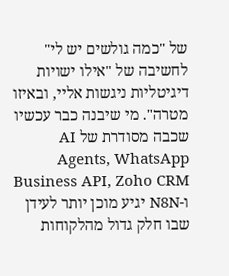של "כמה גולשים יש לי" לחשיבה של "אילו ישויות דיגיטליות ניגשות אליי, ובאיזו מטרה". מי שיבנה כבר עכשיו שכבה מסודרת של AI Agents, WhatsApp Business API, Zoho CRM ו-N8N יגיע מוכן יותר לעידן שבו חלק גדול מהלקוחות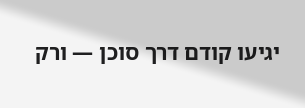יגיעו קודם דרך סוכן — ורק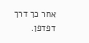אחר כך דרך דפדפן.